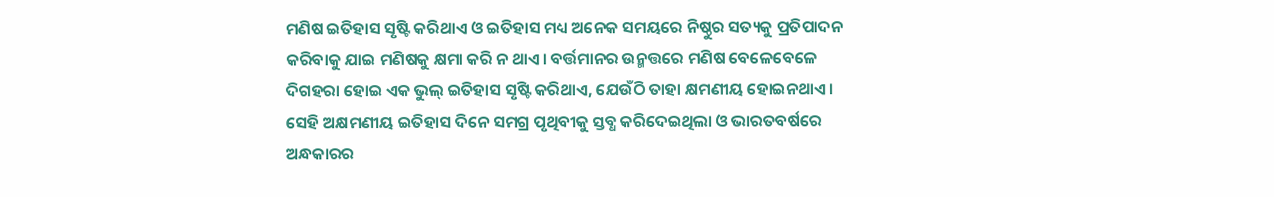ମଣିଷ ଇତିହାସ ସୃଷ୍ଟି କରିଥାଏ ଓ ଇତିହାସ ମଧ୍ୟ ଅନେକ ସମୟରେ ନିଷ୍ଠୁର ସତ୍ୟକୁ ପ୍ରତିପାଦନ କରିବାକୁ ଯାଇ ମଣିଷକୁ କ୍ଷମା କରି ନ ଥାଏ। ବର୍ତ୍ତମାନର ଉନ୍ମତ୍ତରେ ମଣିଷ ବେଳେବେଳେ ଦିଗହରା ହୋଇ ଏକ ଭୁଲ୍ ଇତିହାସ ସୃଷ୍ଟି କରିଥାଏ, ଯେଉଁଠି ତାହା କ୍ଷମଣୀୟ ହୋଇନଥାଏ। ସେହି ଅକ୍ଷମଣୀୟ ଇତିହାସ ଦିନେ ସମଗ୍ର ପୃଥିବୀକୁ ସ୍ତବ୍ଧ କରିଦେଇଥିଲା ଓ ଭାରତବର୍ଷରେ ଅନ୍ଧକାରର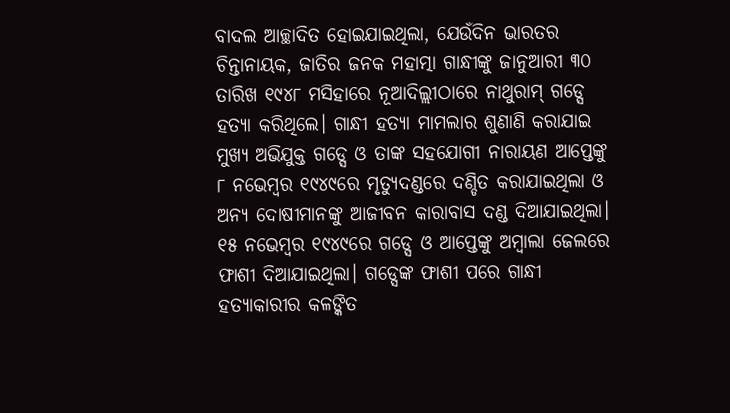ବାଦଲ ଆଚ୍ଛାଦିତ ହୋଇଯାଇଥିଲା, ଯେଉଁଦିନ ଭାରତର ଚିନ୍ତାନାୟକ, ଜାତିର ଜନକ ମହାତ୍ମା ଗାନ୍ଧୀଙ୍କୁ ଜାନୁଆରୀ ୩୦ ତାରିଖ ୧୯୪୮ ମସିହାରେ ନୂଆଦିଲ୍ଲୀଠାରେ ନାଥୁରାମ୍ ଗଡ୍ସେ ହତ୍ୟା କରିଥିଲେ। ଗାନ୍ଧୀ ହତ୍ୟା ମାମଲାର ଶୁଣାଣି କରାଯାଇ ମୁଖ୍ୟ ଅଭିଯୁକ୍ତ ଗଡ୍ସେ ଓ ତାଙ୍କ ସହଯୋଗୀ ନାରାୟଣ ଆପ୍ତେଙ୍କୁ ୮ ନଭେମ୍ବର ୧୯୪୯ରେ ମୃତ୍ୟୁଦଣ୍ଡରେ ଦଣ୍ଡିତ କରାଯାଇଥିଲା ଓ ଅନ୍ୟ ଦୋଷୀମାନଙ୍କୁ ଆଜୀବନ କାରାବାସ ଦଣ୍ଡ ଦିଆଯାଇଥିଲା। ୧୫ ନଭେମ୍ବର ୧୯୪୯ରେ ଗଡ୍ସେ ଓ ଆପ୍ତେଙ୍କୁ ଅମ୍ବାଲା ଜେଲରେ ଫାଶୀ ଦିଆଯାଇଥିଲା। ଗଡ୍ସେଙ୍କ ଫାଶୀ ପରେ ଗାନ୍ଧୀ ହତ୍ୟାକାରୀର କଳଙ୍କିତ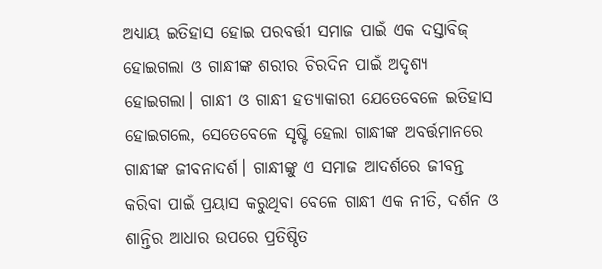ଅଧ୍ୟାୟ ଇତିହାସ ହୋଇ ପରବର୍ତ୍ତୀ ସମାଜ ପାଇଁ ଏକ ଦସ୍ତାବିଜ୍ ହୋଇଗଲା ଓ ଗାନ୍ଧୀଙ୍କ ଶରୀର ଚିରଦିନ ପାଇଁ ଅଦୃଶ୍ୟ ହୋଇଗଲା। ଗାନ୍ଧୀ ଓ ଗାନ୍ଧୀ ହତ୍ୟାକାରୀ ଯେତେବେଳେ ଇତିହାସ ହୋଇଗଲେ, ସେତେବେଳେ ସୃଷ୍ଟି ହେଲା ଗାନ୍ଧୀଙ୍କ ଅବର୍ତ୍ତମାନରେ ଗାନ୍ଧୀଙ୍କ ଜୀବନାଦର୍ଶ। ଗାନ୍ଧୀଙ୍କୁ ଏ ସମାଜ ଆଦର୍ଶରେ ଜୀବନ୍ତ କରିବା ପାଇଁ ପ୍ରୟାସ କରୁଥିବା ବେଳେ ଗାନ୍ଧୀ ଏକ ନୀତି, ଦର୍ଶନ ଓ ଶାନ୍ତିର ଆଧାର ଉପରେ ପ୍ରତିଷ୍ଠିତ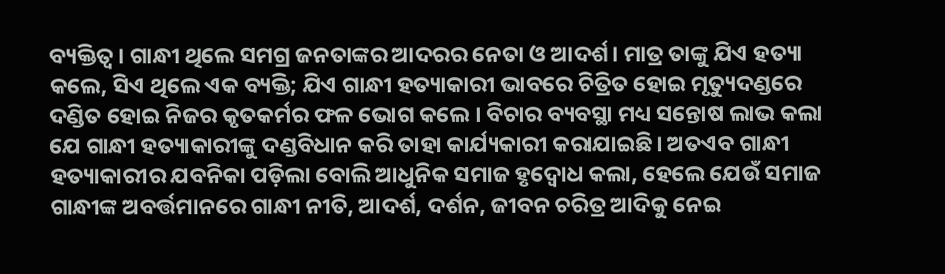ବ୍ୟକ୍ତିତ୍ୱ। ଗାନ୍ଧୀ ଥିଲେ ସମଗ୍ର ଜନତାଙ୍କର ଆଦରର ନେତା ଓ ଆଦର୍ଶ। ମାତ୍ର ତାଙ୍କୁ ଯିଏ ହତ୍ୟା କଲେ, ସିଏ ଥିଲେ ଏକ ବ୍ୟକ୍ତି; ଯିଏ ଗାନ୍ଧୀ ହତ୍ୟାକାରୀ ଭାବରେ ଚିତ୍ରିତ ହୋଇ ମୃତ୍ୟୁଦଣ୍ଡରେ ଦଣ୍ଡିତ ହୋଇ ନିଜର କୃତକର୍ମର ଫଳ ଭୋଗ କଲେ । ବିଚାର ବ୍ୟବସ୍ଥା ମଧ୍ୟ ସନ୍ତୋଷ ଲାଭ କଲା ଯେ ଗାନ୍ଧୀ ହତ୍ୟାକାରୀଙ୍କୁ ଦଣ୍ଡବିଧାନ କରି ତାହା କାର୍ଯ୍ୟକାରୀ କରାଯାଇଛି। ଅତଏବ ଗାନ୍ଧୀ ହତ୍ୟାକାରୀର ଯବନିକା ପଡ଼ିଲା ବୋଲି ଆଧୁନିକ ସମାଜ ହୃଦ୍ବୋଧ କଲା, ହେଲେ ଯେଉଁ ସମାଜ ଗାନ୍ଧୀଙ୍କ ଅବର୍ତ୍ତମାନରେ ଗାନ୍ଧୀ ନୀତି, ଆଦର୍ଶ, ଦର୍ଶନ, ଜୀବନ ଚରିତ୍ର ଆଦିକୁ ନେଇ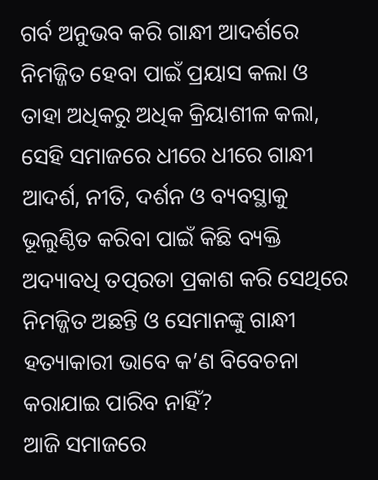ଗର୍ବ ଅନୁଭବ କରି ଗାନ୍ଧୀ ଆଦର୍ଶରେ ନିମଜ୍ଜିତ ହେବା ପାଇଁ ପ୍ରୟାସ କଲା ଓ ତାହା ଅଧିକରୁ ଅଧିକ କ୍ରିୟାଶୀଳ କଲା, ସେହି ସମାଜରେ ଧୀରେ ଧୀରେ ଗାନ୍ଧୀ ଆଦର୍ଶ, ନୀତି, ଦର୍ଶନ ଓ ବ୍ୟବସ୍ଥାକୁ ଭୂଲୁଣ୍ଠିତ କରିବା ପାଇଁ କିଛି ବ୍ୟକ୍ତି ଅଦ୍ୟାବଧି ତତ୍ପରତା ପ୍ରକାଶ କରି ସେଥିରେ ନିମଜ୍ଜିତ ଅଛନ୍ତି ଓ ସେମାନଙ୍କୁ ଗାନ୍ଧୀ ହତ୍ୟାକାରୀ ଭାବେ କ’ଣ ବିବେଚନା କରାଯାଇ ପାରିବ ନାହିଁ?
ଆଜି ସମାଜରେ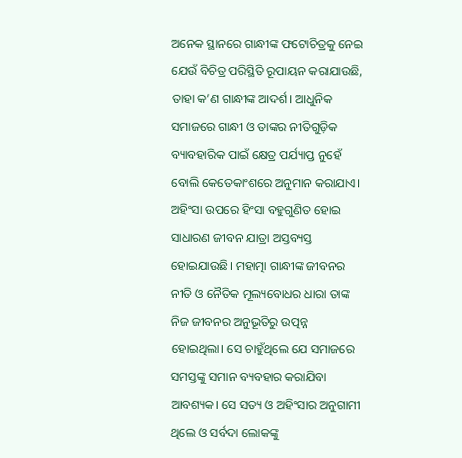ଅନେକ ସ୍ଥାନରେ ଗାନ୍ଧୀଙ୍କ ଫଟୋଚିତ୍ରକୁ ନେଇ ଯେଉଁ ବିଚିତ୍ର ପରିସ୍ଥିତି ରୂପାୟନ କରାଯାଉଛି, ତାହା କ’ଣ ଗାନ୍ଧୀଙ୍କ ଆଦର୍ଶ। ଆଧୁନିକ ସମାଜରେ ଗାନ୍ଧୀ ଓ ତାଙ୍କର ନୀତିଗୁଡ଼ିକ ବ୍ୟାବହାରିକ ପାଇଁ କ୍ଷେତ୍ର ପର୍ଯ୍ୟାପ୍ତ ନୁହେଁ ବୋଲି କେତେକାଂଶରେ ଅନୁମାନ କରାଯାଏ। ଅହିଂସା ଉପରେ ହିଂସା ବହୁଗୁଣିତ ହୋଇ ସାଧାରଣ ଜୀବନ ଯାତ୍ରା ଅସ୍ତବ୍ୟସ୍ତ ହୋଇଯାଉଛି। ମହାତ୍ମା ଗାନ୍ଧୀଙ୍କ ଜୀବନର ନୀତି ଓ ନୈତିକ ମୂଲ୍ୟବୋଧର ଧାରା ତାଙ୍କ ନିଜ ଜୀବନର ଅନୁଭୂତିରୁ ଉତ୍ପନ୍ନ ହୋଇଥିଲା। ସେ ଚାହୁଁଥିଲେ ଯେ ସମାଜରେ ସମସ୍ତଙ୍କୁ ସମାନ ବ୍ୟବହାର କରାଯିବା ଆବଶ୍ୟକ। ସେ ସତ୍ୟ ଓ ଅହିଂସାର ଅନୁଗାମୀ ଥିଲେ ଓ ସର୍ବଦା ଲୋକଙ୍କୁ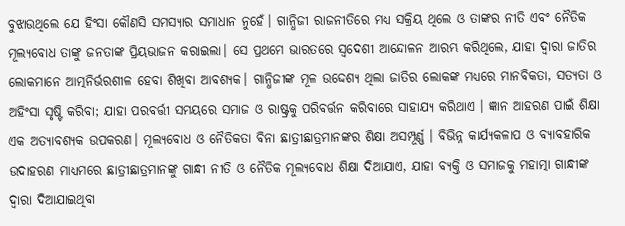ବୁଝାଉଥିଲେ ଯେ ହିଂସା କୌଣସି ସମସ୍ୟାର ସମାଧାନ ନୁହେଁ। ଗାନ୍ଧିଜୀ ରାଜନୀତିରେ ମଧ୍ୟ ସକ୍ରିୟ ଥିଲେ ଓ ତାଙ୍କର ନୀତି ଏବଂ ନୈତିକ ମୂଲ୍ୟବୋଧ ତାଙ୍କୁ ଜନତାଙ୍କ ପ୍ରିୟଭାଜନ କରାଇଲା। ସେ ପ୍ରଥମେ ଭାରତରେ ସ୍ବଦେଶୀ ଆନ୍ଦୋଳନ ଆରମ୍ଭ କରିଥିଲେ, ଯାହା ଦ୍ୱାରା ଜାତିର ଲୋକମାନେ ଆତ୍ମନିର୍ଭରଶୀଳ ହେବା ଶିଖିବା ଆବଶ୍ୟକ। ଗାନ୍ଧିଜୀଙ୍କ ମୂଳ ଉଦ୍ଦେଶ୍ୟ ଥିଲା ଜାତିର ଲୋକଙ୍କ ମଧ୍ୟରେ ମାନବିକତା, ସତ୍ୟତା ଓ ଅହିଂସା ସୃଷ୍ଟି କରିବା; ଯାହା ପରବର୍ତ୍ତୀ ସମୟରେ ସମାଜ ଓ ରାଷ୍ଟ୍ରକୁ ପରିବର୍ତ୍ତନ କରିବାରେ ସାହାଯ୍ୟ କରିଥାଏ । ଜ୍ଞାନ ଆହରଣ ପାଇଁ ଶିକ୍ଷା ଏକ ଅତ୍ୟାବଶ୍ୟକ ଉପକରଣ। ମୂଲ୍ୟବୋଧ ଓ ନୈତିକତା ବିନା ଛାତ୍ରୀଛାତ୍ରମାନଙ୍କର ଶିକ୍ଷା ଅସମ୍ପୂର୍ଣ୍ଣ । ବିଭିନ୍ନ କାର୍ଯ୍ୟକଳାପ ଓ ବ୍ୟାବହାରିକ ଉଦାହରଣ ମାଧ୍ୟମରେ ଛାତ୍ରୀଛାତ୍ରମାନଙ୍କୁ ଗାନ୍ଧୀ ନୀତି ଓ ନୈତିକ ମୂଲ୍ୟବୋଧ ଶିକ୍ଷା ଦିଆଯାଏ, ଯାହା ବ୍ୟକ୍ତି ଓ ସମାଜକୁ ମହାତ୍ମା ଗାନ୍ଧୀଙ୍କ ଦ୍ୱାରା ଦିଆଯାଇଥିବା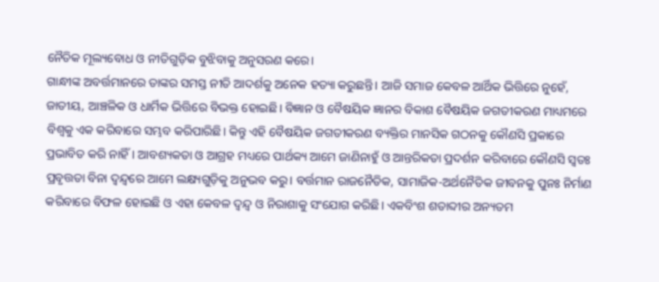ନୈତିକ ମୂଲ୍ୟବୋଧ ଓ ନୀତିଗୁଡ଼ିକ ବୁଝିବାକୁ ଅନୁସରଣ କରେ।
ଗାନ୍ଧୀଙ୍କ ଅବର୍ତ୍ତମାନରେ ତାଙ୍କର ସମସ୍ତ ନୀତି ଆଦର୍ଶକୁ ଅନେକ ହତ୍ୟା କରୁଛନ୍ତି। ଆଜି ସମାଜ କେବଳ ଆର୍ଥିକ ଭିତ୍ତିରେ ନୁହେଁ, ଜାତୀୟ, ଆଞ୍ଚଳିକ ଓ ଧାର୍ମିକ ଭିତ୍ତିରେ ବିଭକ୍ତ ହୋଇଛି। ବିଜ୍ଞାନ ଓ ବୈଷୟିକ ଜ୍ଞାନର ବିକାଶ ବୈଷୟିକ ଜଗତୀକରଣ ମାଧ୍ୟମରେ ବିଶ୍ୱକୁ ଏକ କରିବାରେ ସମ୍ଭବ କରିପାରିଛି। କିନ୍ତୁ ଏହି ବୈଷୟିକ ଜଗତୀକରଣ ବ୍ୟକ୍ତିର ମାନସିକ ଗଠନକୁ କୌଣସି ପ୍ରକାରେ ପ୍ରଭାବିତ କରି ନାହିଁ। ଆବଶ୍ୟକତା ଓ ଆଗ୍ରହ ମଧ୍ୟରେ ପାର୍ଥକ୍ୟ ଆମେ ଜାଣିନାହୁଁ ଓ ଆନ୍ତରିକତା ପ୍ରଦର୍ଶନ କରିବାରେ କୌଣସି ସ୍ବତଃ ପ୍ରବୃତ୍ତତା ବିନା ଦ୍ୱନ୍ଦ୍ୱରେ ଆମେ ଲକ୍ଷ୍ୟଗୁଡ଼ିକୁ ଅନୁଭବ କରୁ। ବର୍ତ୍ତମାନ ରାଜନୈତିକ, ସାମାଜିକ-ଅର୍ଥନୈତିକ ଜୀବନକୁ ପୁନଃ ନିର୍ମାଣ କରିବାରେ ବିଫଳ ହୋଇଛି ଓ ଏହା କେବଳ ଦ୍ୱନ୍ଦ୍ୱ ଓ ନିରାଶାକୁ ସଂଯୋଗ କରିଛି। ଏକବିଂଶ ଶତାବ୍ଦୀର ଅନ୍ୟତମ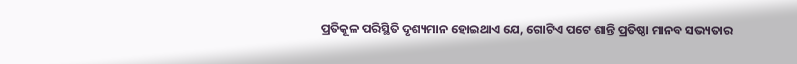ପ୍ରତିକୂଳ ପରିସ୍ଥିତି ଦୃଶ୍ୟମାନ ହୋଇଥାଏ ଯେ, ଗୋଟିଏ ପଟେ ଶାନ୍ତି ପ୍ରତିଷ୍ଠା ମାନବ ସଭ୍ୟତାର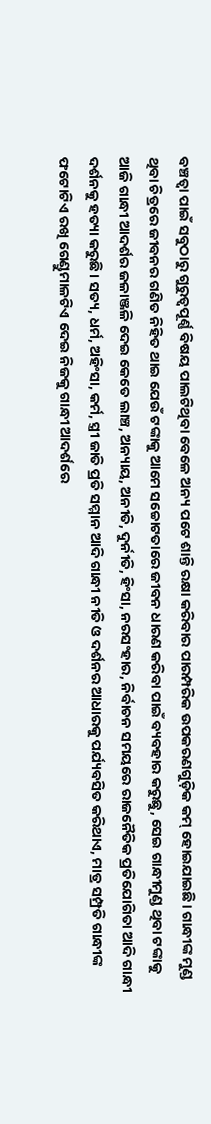ବଞ୍ଚତ୍ବା ପାଇଁ ସବୁଠାରୁ ଗୁରୁତ୍ୱପୂର୍ଣ୍ଣ ବିଷୟ ପାଲଟିଥିବା ବେଳେ ଅନ୍ୟ ପଟେ ଶାନ୍ତି ରକ୍ଷା କରିବାର ପାରମ୍ପରିକ ଉପକରଣଗୁଡ଼ିକ କମ୍ ହୋଇଯାଇଛି। ଗାନ୍ଧୀଙ୍କ ମୁଣ୍ଡ ଥିବା ଚିତ୍ରରେ ଜୀବନର ଗଣିତ ନିହିତ ଥାଇ ଯେଉଁ ଟଙ୍କାକୁ ଆମେ ସଚ୍ଚୋଟତାରେ ଜୀବନ ଧାରଣ କରିବା ପାଇଁ ବ୍ୟବହାର କରୁଛୁ, ସେଇ ଗାନ୍ଧୀମୁଣ୍ଡ ଥିବା ଟଙ୍କାକୁ ଆଜି ଗାନ୍ଧୀ ଆଦର୍ଶର ଜଳାଞ୍ଜଳି ଦେଇ କେତେ ଲାଞ୍ଚ, ଅନ୍ୟାୟ, ଅନୀତି, ଦୁର୍ନୀତି, ହିଂସା, ନରସଂହାର, ନିର୍ବାଚନ ସମୟରେ ରାଜନୈତିକ ପ୍ରତିଯୋଗିତା ଆଦି ଗାନ୍ଧୀ ଦର୍ଶନକୁ ହତ୍ୟା କରୁଛି। ସତ୍ୟ, ଧର୍ମ, ଅହିଂସା, କର୍ମ, ସ୍ତ୍ରୀ ଜାତି ପ୍ରତି ସମ୍ମାନ ଆଦି ଗାନ୍ଧୀ ନୀତି ଓ ଦର୍ଶନର ଆଧାରକୁ ପର୍ଯ୍ୟବସିତ କରିଥାଏ, ମାତ୍ର ସମ୍ପ୍ରତି ଗାନ୍ଧୀଙ୍କ ଫଟୋଟିଏ ରଖି ଗେଣ୍ଡୁମାଳଟିଏ ଦେଇ ନିଜକୁ ଗାନ୍ଧୀ ଆଦର୍ଶରେ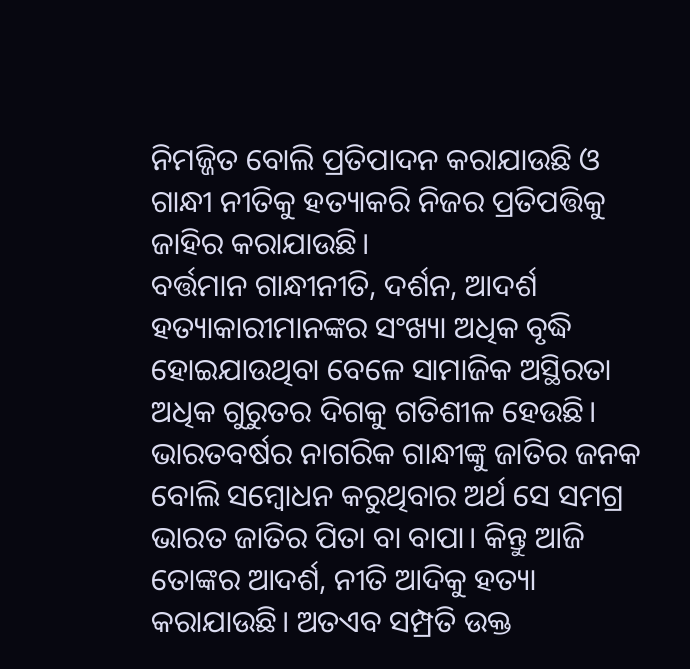ନିମଜ୍ଜିତ ବୋଲି ପ୍ରତିପାଦନ କରାଯାଉଛି ଓ ଗାନ୍ଧୀ ନୀତିକୁ ହତ୍ୟାକରି ନିଜର ପ୍ରତିପତ୍ତିକୁ ଜାହିର କରାଯାଉଛି।
ବର୍ତ୍ତମାନ ଗାନ୍ଧୀନୀତି, ଦର୍ଶନ, ଆଦର୍ଶ ହତ୍ୟାକାରୀମାନଙ୍କର ସଂଖ୍ୟା ଅଧିକ ବୃଦ୍ଧି ହୋଇଯାଉଥିବା ବେଳେ ସାମାଜିକ ଅସ୍ଥିରତା ଅଧିକ ଗୁରୁତର ଦିଗକୁ ଗତିଶୀଳ ହେଉଛି। ଭାରତବର୍ଷର ନାଗରିକ ଗାନ୍ଧୀଙ୍କୁ ଜାତିର ଜନକ ବୋଲି ସମ୍ବୋଧନ କରୁଥିବାର ଅର୍ଥ ସେ ସମଗ୍ର ଭାରତ ଜାତିର ପିତା ବା ବାପା। କିନ୍ତୁ ଆଜି ତୋଙ୍କର ଆଦର୍ଶ, ନୀତି ଆଦିକୁ ହତ୍ୟା କରାଯାଉଛି। ଅତଏବ ସମ୍ପ୍ରତି ଉକ୍ତ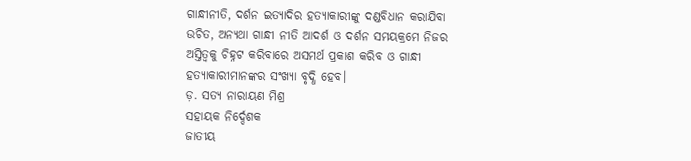ଗାନ୍ଧୀନୀତି, ଦର୍ଶନ ଇତ୍ୟାଦିର ହତ୍ୟାକାରୀଙ୍କୁ ଦଣ୍ଡବିଧାନ କରାଯିବା ଉଚିତ, ଅନ୍ୟଥା ଗାନ୍ଧୀ ନୀତି ଆଦର୍ଶ ଓ ଦର୍ଶନ ସମୟକ୍ରମେ ନିଜର ଅସ୍ତିତ୍ୱକୁ ଚିହ୍ନଟ କରିବାରେ ଅସମର୍ଥ ପ୍ରକାଶ କରିବ ଓ ଗାନ୍ଧୀ ହତ୍ୟାକାରୀମାନଙ୍କର ସଂଖ୍ୟା ବୃଦ୍ଧି ହେବ।
ଡ଼. ସତ୍ୟ ନାରାୟଣ ମିଶ୍ର
ସହାୟକ ନିର୍ଦ୍ଦେଶକ
ଜାତୀୟ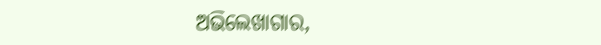ଅଭିଲେଖାଗାର,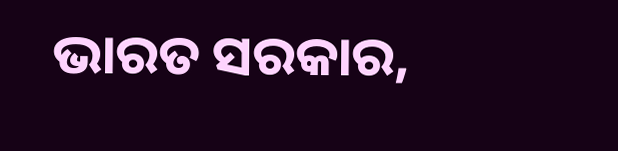ଭାରତ ସରକାର,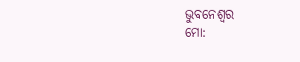ଭୁବନେଶ୍ବର
ମୋ: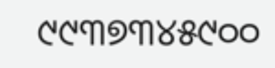୯୯୩୭୩୪୫୯୦୦